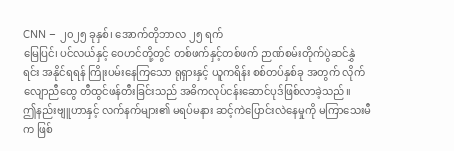CNN – ၂၀၂၅ ခုနှစ်၊ အောက်တိုဘာလ ၂၅ ရက်
မြေပြင်၊ ပင်လယ်နှင့် ဝေဟင်တို့တွင် တစ်ဖက်နှင့်တစ်ဖက် ဉာဏ်စမ်းတိုက်ပွဲဆင်နွှဲ ရင်း အနိုင်ရရန် ကြိုးပမ်းနေကြသော ရုရှားနှင့် ယူကရိန်း စစ်တပ်နှစ်ခု အတွက် လိုက်လျောညီထွေ တီထွင်ဖန်တီးခြင်းသည် အဓိကလုပ်ငန်းဆောင်ပုဒ်ဖြစ်လာခဲ့သည်။
ဤနည်းဗျူဟာနှင့် လက်နက်များ၏ မရပ်မနား ဆင့်ကဲပြောင်းလဲနေမှုကို မကြာသေးမီက ဖြစ်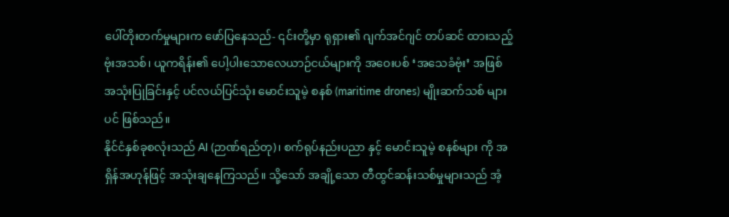ပေါ်တိုးတက်မှုများက ဖော်ပြနေသည်- ၎င်းတို့မှာ ရုရှား၏ ဂျက်အင်ဂျင် တပ်ဆင် ထားသည့် ဗုံးအသစ်၊ ယူကရိန်း၏ ပေါ့ပါးသောလေယာဉ်ငယ်များကို အဝေးပစ် ‘အသေခံဗုံး’ အဖြစ် အသုံးပြုခြင်းနှင့် ပင်လယ်ပြင်သုံး မောင်းသူမဲ့ စနစ် (maritime drones) မျိုးဆက်သစ် များပင် ဖြစ်သည်။
နိုင်ငံနှစ်ခုစလုံးသည် AI (ဉာဏ်ရည်တု)၊ စက်ရုပ်နည်းပညာ နှင့် မောင်းသူမဲ့ စနစ်များ ကို အရှိန်အဟုန်ဖြင့် အသုံးချနေကြသည်။ သို့သော် အချို့သော တီထွင်ဆန်းသစ်မှုများသည် အံ့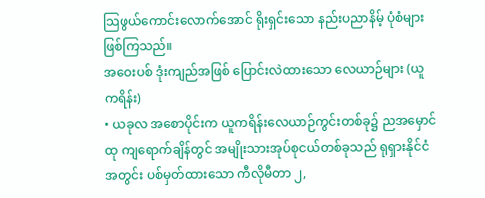သြဖွယ်ကောင်းလောက်အောင် ရိုးရှင်းသော နည်းပညာနိမ့် ပုံစံများ ဖြစ်ကြသည်။
အဝေးပစ် ဒုံးကျည်အဖြစ် ပြောင်းလဲထားသော လေယာဉ်များ (ယူကရိန်း)
• ယခုလ အစောပိုင်းက ယူကရိန်းလေယာဉ်ကွင်းတစ်ခု၌ ညအမှောင်ထု ကျရောက်ချိန်တွင် အမျိုးသားအုပ်စုငယ်တစ်ခုသည် ရုရှားနိုင်ငံအတွင်း ပစ်မှတ်ထားသော ကီလိုမီတာ ၂,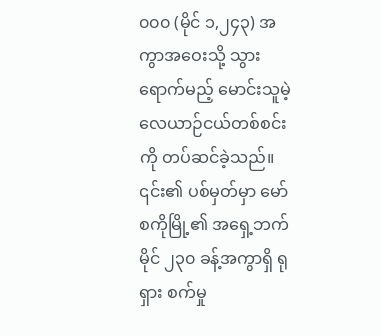၀၀၀ (မိုင် ၁,၂၄၃) အကွာအဝေးသို့ သွားရောက်မည့် မောင်းသူမဲ့ လေယာဉ်ငယ်တစ်စင်းကို တပ်ဆင်ခဲ့သည်။ ၎င်း၏ ပစ်မှတ်မှာ မော်စကိုမြို့၏ အရှေ့ဘက် မိုင် ၂၃၀ ခန့်အကွာရှိ ရုရှား စက်မှု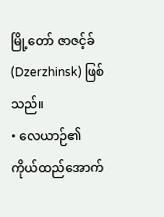မြို့တော် ဇာဇင့်ခ် (Dzerzhinsk) ဖြစ်သည်။
• လေယာဉ်၏ ကိုယ်ထည်အောက်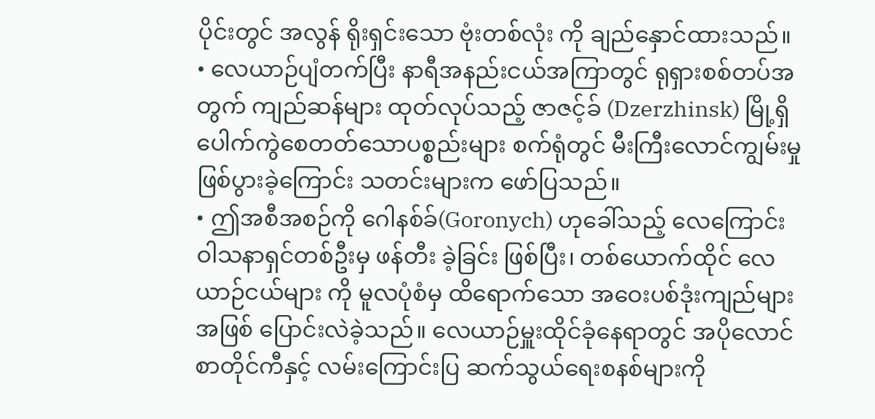ပိုင်းတွင် အလွန် ရိုးရှင်းသော ဗုံးတစ်လုံး ကို ချည်နှောင်ထားသည်။
• လေယာဉ်ပျံတက်ပြီး နာရီအနည်းငယ်အကြာတွင် ရုရှားစစ်တပ်အတွက် ကျည်ဆန်များ ထုတ်လုပ်သည့် ဇာဇင့်ခ် (Dzerzhinsk) မြို့ရှိ ပေါက်ကွဲစေတတ်သောပစ္စည်းများ စက်ရုံတွင် မီးကြီးလောင်ကျွမ်းမှု ဖြစ်ပွားခဲ့ကြောင်း သတင်းများက ဖော်ပြသည်။
• ဤအစီအစဉ်ကို ဂေါနစ်ခ်(Goronych) ဟုခေါ်သည့် လေကြောင်း ဝါသနာရှင်တစ်ဦးမှ ဖန်တီး ခဲ့ခြင်း ဖြစ်ပြီး၊ တစ်ယောက်ထိုင် လေယာဉ်ငယ်များ ကို မူလပုံစံမှ ထိရောက်သော အဝေးပစ်ဒုံးကျည်များအဖြစ် ပြောင်းလဲခဲ့သည်။ လေယာဉ်မှူးထိုင်ခုံနေရာတွင် အပိုလောင်စာတိုင်ကီနှင့် လမ်းကြောင်းပြ ဆက်သွယ်ရေးစနစ်များကို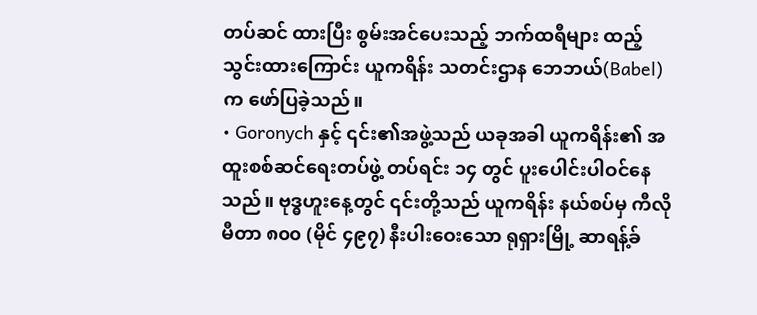တပ်ဆင် ထားပြီး စွမ်းအင်ပေးသည့် ဘက်ထရီများ ထည့်သွင်းထားကြောင်း ယူကရိန်း သတင်းဌာန ဘေဘယ်(Babel) က ဖော်ပြခဲ့သည်။
• Goronych နှင့် ၎င်း၏အဖွဲ့သည် ယခုအခါ ယူကရိန်း၏ အထူးစစ်ဆင်ရေးတပ်ဖွဲ့ တပ်ရင်း ၁၄ တွင် ပူးပေါင်းပါဝင်နေသည်။ ဗုဒ္ဓဟူးနေ့တွင် ၎င်းတို့သည် ယူကရိန်း နယ်စပ်မှ ကီလိုမီတာ ၈၀၀ (မိုင် ၄၉၇) နီးပါးဝေးသော ရုရှားမြို့ ဆာရန့်ခ်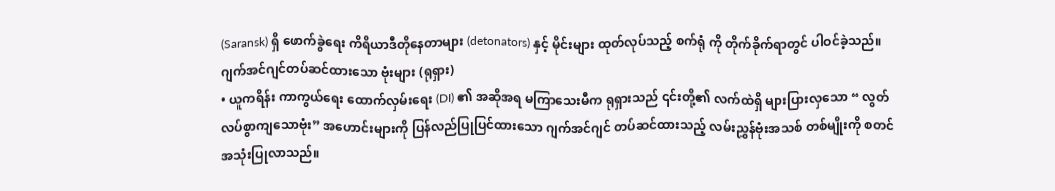(Saransk) ရှိ ဖောက်ခွဲရေး ကိရိယာဒီတိုနေတာများ (detonators) နှင့် မိုင်းများ ထုတ်လုပ်သည့် စက်ရုံ ကို တိုက်ခိုက်ရာတွင် ပါဝင်ခဲ့သည်။
ဂျက်အင်ဂျင်တပ်ဆင်ထားသော ဗုံးများ (ရုရှား)
• ယူကရိန်း ကာကွယ်ရေး ထောက်လှမ်းရေး (DI) ၏ အဆိုအရ မကြာသေးမီက ရုရှားသည် ၎င်းတို့၏ လက်ထဲရှိ များပြားလှသော “ လွတ်လပ်စွာကျသောဗုံး” အဟောင်းများကို ပြန်လည်ပြုပြင်ထားသော ဂျက်အင်ဂျင် တပ်ဆင်ထားသည့် လမ်းညွှန်ဗုံးအသစ် တစ်မျိုးကို စတင် အသုံးပြုလာသည်။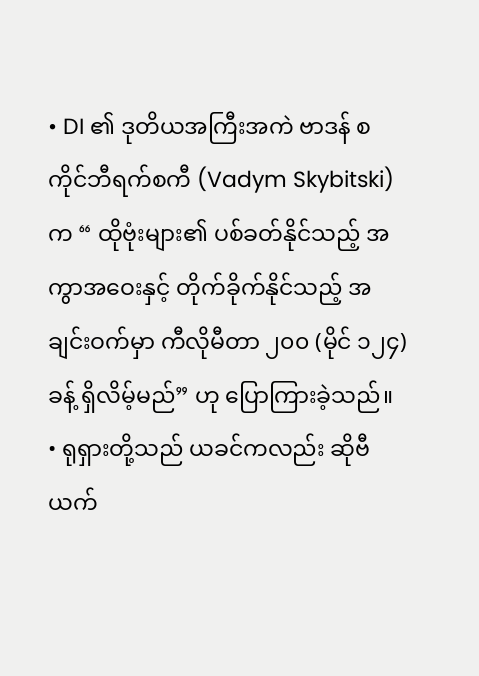• DI ၏ ဒုတိယအကြီးအကဲ ဗာဒန် စကိုင်ဘီရက်စကီ (Vadym Skybitski) က “ ထိုဗုံးများ၏ ပစ်ခတ်နိုင်သည့် အကွာအဝေးနှင့် တိုက်ခိုက်နိုင်သည့် အချင်းဝက်မှာ ကီလိုမီတာ ၂၀၀ (မိုင် ၁၂၄) ခန့် ရှိလိမ့်မည်” ဟု ပြောကြားခဲ့သည်။
• ရုရှားတို့သည် ယခင်ကလည်း ဆိုဗီယက်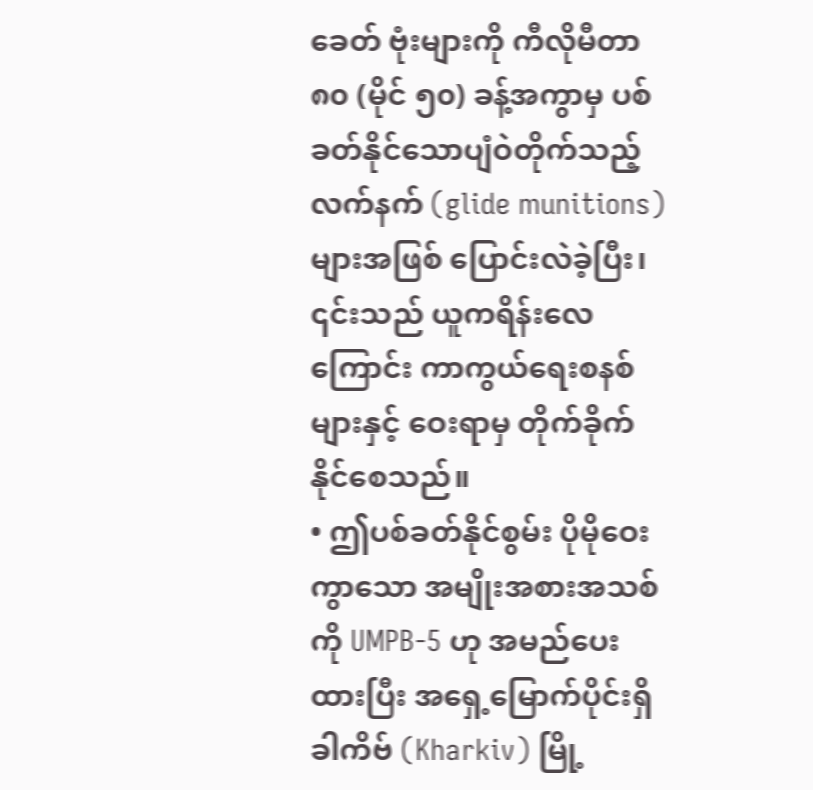ခေတ် ဗုံးများကို ကီလိုမီတာ ၈၀ (မိုင် ၅၀) ခန့်အကွာမှ ပစ်ခတ်နိုင်သောပျံဝဲတိုက်သည့်လက်နက် (glide munitions) များအဖြစ် ပြောင်းလဲခဲ့ပြီး၊ ၎င်းသည် ယူကရိန်းလေကြောင်း ကာကွယ်ရေးစနစ်များနှင့် ဝေးရာမှ တိုက်ခိုက်နိုင်စေသည်။
• ဤပစ်ခတ်နိုင်စွမ်း ပိုမိုဝေးကွာသော အမျိုးအစားအသစ်ကို UMPB-5 ဟု အမည်ပေးထားပြီး အရှေ့မြောက်ပိုင်းရှိ ခါကိဗ် (Kharkiv) မြို့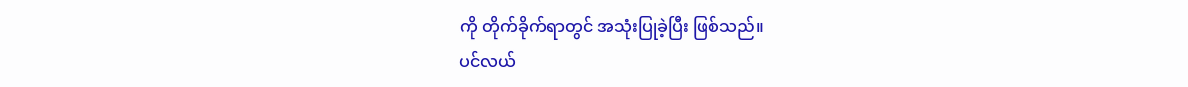ကို တိုက်ခိုက်ရာတွင် အသုံးပြုခဲ့ပြီး ဖြစ်သည်။
ပင်လယ်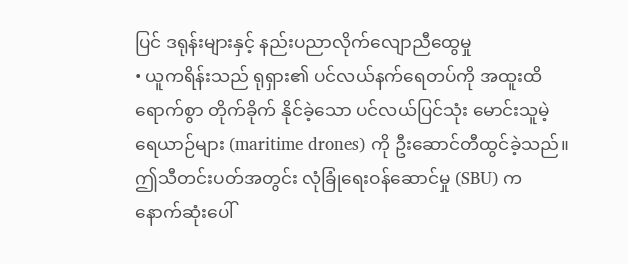ပြင် ဒရုန်းများနှင့် နည်းပညာလိုက်လျောညီထွေမှု
• ယူကရိန်းသည် ရုရှား၏ ပင်လယ်နက်ရေတပ်ကို အထူးထိရောက်စွာ တိုက်ခိုက် နိုင်ခဲ့သော ပင်လယ်ပြင်သုံး မောင်းသူမဲ့ရေယာဉ်များ (maritime drones) ကို ဦးဆောင်တီထွင်ခဲ့သည်။ ဤသီတင်းပတ်အတွင်း လုံခြုံရေးဝန်ဆောင်မှု (SBU) က နောက်ဆုံးပေါ်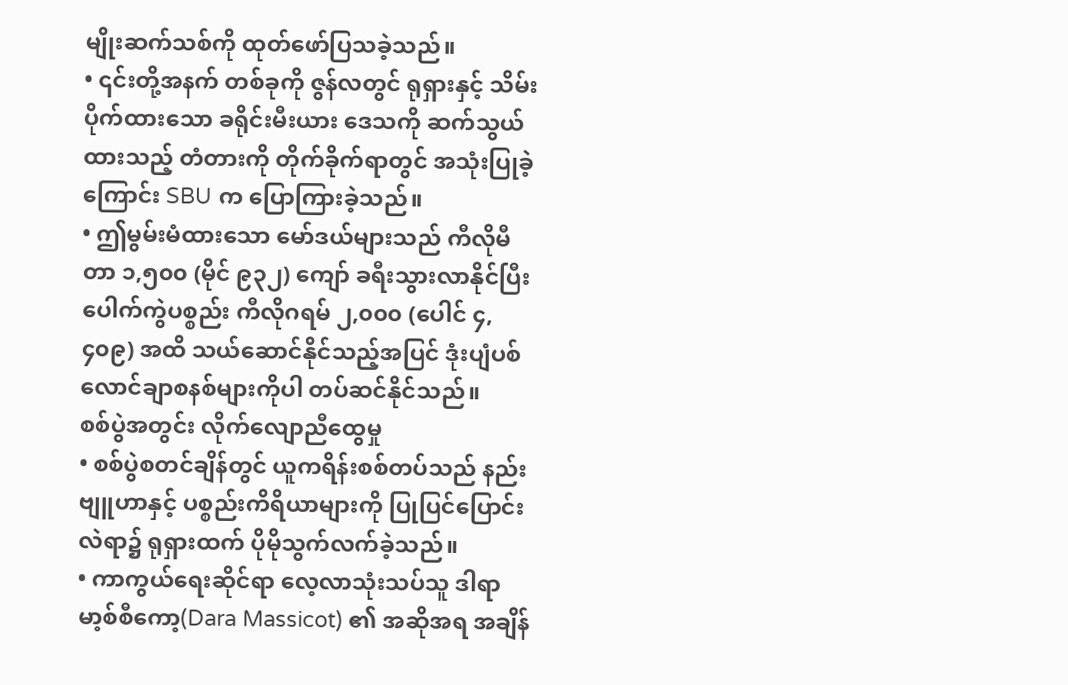မျိုးဆက်သစ်ကို ထုတ်ဖော်ပြသခဲ့သည်။
• ၎င်းတို့အနက် တစ်ခုကို ဇွန်လတွင် ရုရှားနှင့် သိမ်းပိုက်ထားသော ခရိုင်းမီးယား ဒေသကို ဆက်သွယ်ထားသည့် တံတားကို တိုက်ခိုက်ရာတွင် အသုံးပြုခဲ့ကြောင်း SBU က ပြောကြားခဲ့သည်။
• ဤမွမ်းမံထားသော မော်ဒယ်များသည် ကီလိုမီတာ ၁,၅၀၀ (မိုင် ၉၃၂) ကျော် ခရီးသွားလာနိုင်ပြီး ပေါက်ကွဲပစ္စည်း ကီလိုဂရမ် ၂,၀၀၀ (ပေါင် ၄,၄၀၉) အထိ သယ်ဆောင်နိုင်သည့်အပြင် ဒုံးပျံပစ်လောင်ချာစနစ်များကိုပါ တပ်ဆင်နိုင်သည်။
စစ်ပွဲအတွင်း လိုက်လျောညီထွေမှု
• စစ်ပွဲစတင်ချိန်တွင် ယူကရိန်းစစ်တပ်သည် နည်းဗျူဟာနှင့် ပစ္စည်းကိရိယာများကို ပြုပြင်ပြောင်းလဲရာ၌ ရုရှားထက် ပိုမိုသွက်လက်ခဲ့သည်။
• ကာကွယ်ရေးဆိုင်ရာ လေ့လာသုံးသပ်သူ ဒါရာမာ့စ်စီကော့(Dara Massicot) ၏ အဆိုအရ အချိန်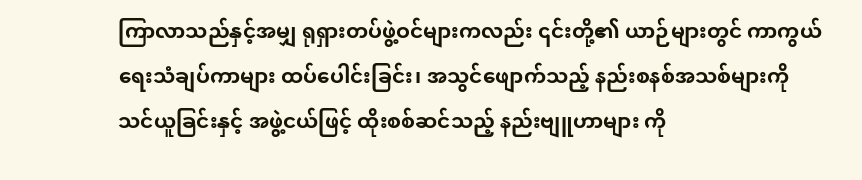ကြာလာသည်နှင့်အမျှ ရုရှားတပ်ဖွဲ့ဝင်များကလည်း ၎င်းတို့၏ ယာဉ်များတွင် ကာကွယ်ရေးသံချပ်ကာများ ထပ်ပေါင်းခြင်း၊ အသွင်ဖျောက်သည့် နည်းစနစ်အသစ်များကို သင်ယူခြင်းနှင့် အဖွဲ့ငယ်ဖြင့် ထိုးစစ်ဆင်သည့် နည်းဗျူဟာများ ကို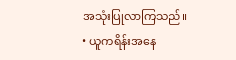အသုံးပြုလာကြသည်။
• ယူကရိန်းအနေ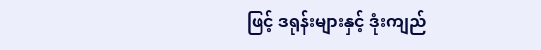ဖြင့် ဒရုန်းများနှင့် ဒုံးကျည်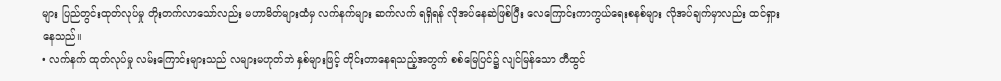များ ပြည်တွင်းထုတ်လုပ်မှု တိုးတက်လာသော်လည်း မဟာမိတ်များထံမှ လက်နက်များ ဆက်လက် ရရှိရန် လိုအပ်နေဆဲဖြစ်ပြီး လေကြောင်းကာကွယ်ရေးစနစ်များ လိုအပ်ချက်မှာလည်း ထင်ရှားနေသည်။
• လက်နက် ထုတ်လုပ်မှု လမ်းကြောင်းများသည် လများမဟုတ်ဘဲ နှစ်များဖြင့် တိုင်းတာနေရသည့်အတွက် စစ်မြေပြင်၌ လျင်မြန်သော တီထွင်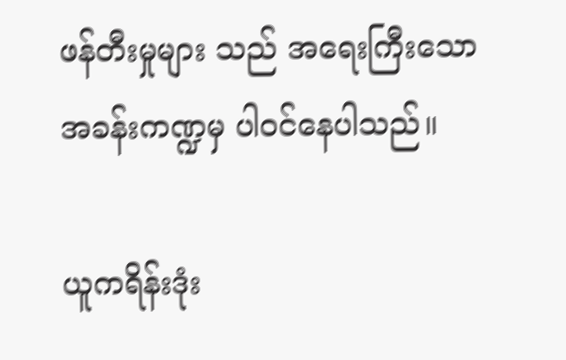ဖန်တီးမှုများ သည် အရေးကြီးသော အခန်းကဏ္ဍမှ ပါဝင်နေပါသည်။

ယူကရိန်းဒုံး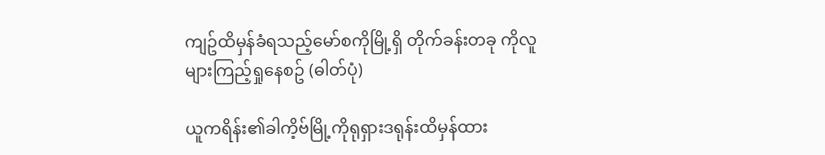ကျဥ်ထိမှန်ခံရသည့်မော်စကိုမြို့ရှိ တိုက်ခန်းတခု ကိုလူများကြည့်ရှုနေစဥ် (ဓါတ်ပုံ)

ယူကရိန်း၏ခါကိ့ဗ်မြို့ကိုရုရှားဒရုန်းထိမှန်ထား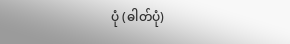ပုံ (ဓါတ်ပုံ)